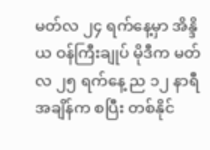မတ်လ ၂၄ ရက်နေ့မှာ အိန္ဒိယ ဝန်ကြီးချုပ် မိုဒီက မတ်လ ၂၅ ရက်နေ့ ည ၁၂ နာရီအချိန်က စပြီး တစ်နိုင်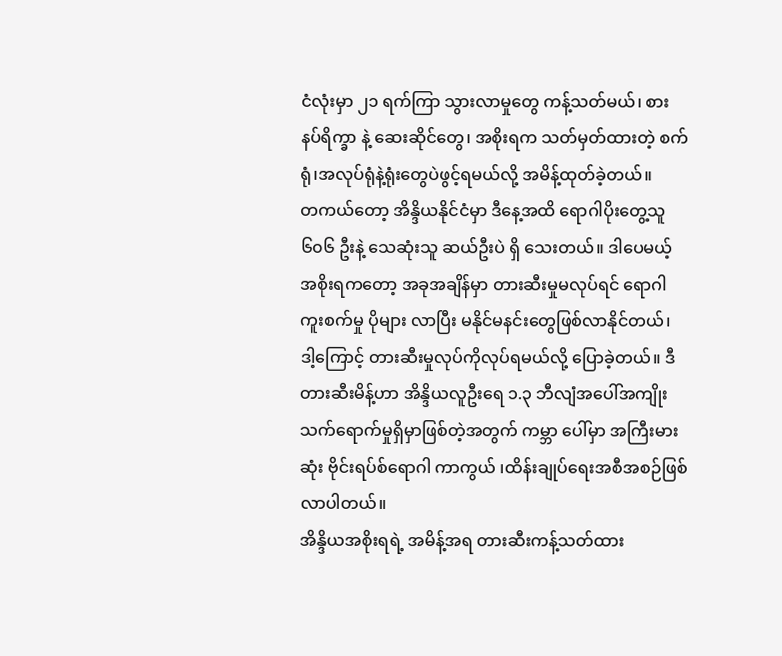ငံလုံးမှာ ၂၁ ရက်ကြာ သွားလာမှုတွေ ကန့်သတ်မယ်၊ စားနပ်ရိက္ခာ နဲ့ ဆေးဆိုင်တွေ၊ အစိုးရက သတ်မှတ်ထားတဲ့ စက်ရုံ၊အလုပ်ရုံနဲ့ရုံးတွေပဲဖွင့်ရမယ်လို့ အမိန့်ထုတ်ခဲ့တယ်။
တကယ်တော့ အိန္ဒိယနိုင်ငံမှာ ဒီနေ့အထိ ရောဂါပိုးတွေ့သူ ၆၀၆ ဦးနဲ့ သေဆုံးသူ ဆယ်ဦးပဲ ရှိ သေးတယ်။ ဒါပေမယ့် အစိုးရကတော့ အခုအချိန်မှာ တားဆီးမှုမလုပ်ရင် ရောဂါကူးစက်မှု ပိုများ လာပြီး မနိုင်မနင်းတွေဖြစ်လာနိုင်တယ်၊ ဒါ့ကြောင့် တားဆီးမှုလုပ်ကိုလုပ်ရမယ်လို့ ပြောခဲ့တယ်။ ဒီ တားဆီးမိန့်ဟာ အိန္ဒိယလူဦးရေ ၁.၃ ဘီလျံအပေါ်အကျိုးသက်ရောက်မှုရှိမှာဖြစ်တဲ့အတွက် ကမ္ဘာ ပေါ်မှာ အကြီးမားဆုံး ဗိုင်းရပ်စ်ရောဂါ ကာကွယ် ၊ထိန်းချုပ်ရေးအစီအစဉ်ဖြစ်လာပါတယ်။
အိန္ဒိယအစိုးရရဲ့ အမိန့်အရ တားဆီးကန့်သတ်ထား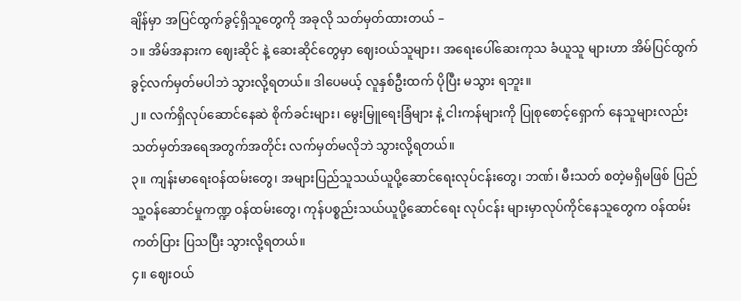ချိန်မှာ အပြင်ထွက်ခွင့်ရှိသူတွေကို အခုလို သတ်မှတ်ထားတယ် –
၁။ အိမ်အနားက ဈေးဆိုင် နဲ့ ဆေးဆိုင်တွေမှာ ဈေးဝယ်သူများ၊ အရေးပေါ်ဆေးကုသ ခံယူသူ များဟာ အိမ်ပြင်ထွက်ခွင့်လက်မှတ်မပါဘဲ သွားလို့ရတယ်။ ဒါပေမယ့် လူနှစ်ဦးထက် ပိုပြီး မသွား ရဘူး။
၂။ လက်ရှိလုပ်ဆောင်နေဆဲ စိုက်ခင်းများ၊ မွေးမြူရေးခြံများ နဲ့ ငါးကန်များကို ပြုစုစောင့်ရှောက် နေသူများလည်း သတ်မှတ်အရေအတွက်အတိုင်း လက်မှတ်မလိုဘဲ သွားလို့ရတယ်။
၃။ ကျန်းမာရေးဝန်ထမ်းတွေ၊ အများပြည်သူသယ်ယူပို့ဆောင်ရေးလုပ်ငန်းတွေ၊ ဘဏ်၊ မီးသတ် စတဲ့မရှိမဖြစ် ပြည်သူ့ဝန်ဆောင်မှုကဏ္ဍ ဝန်ထမ်းတွေ၊ ကုန်ပစ္စည်းသယ်ယူပို့ဆောင်ရေး လုပ်ငန်း များမှာလုပ်ကိုင်နေသူတွေက ဝန်ထမ်းကတ်ပြား ပြသပြီး သွားလို့ရတယ်။
၄။ ဈေးဝယ်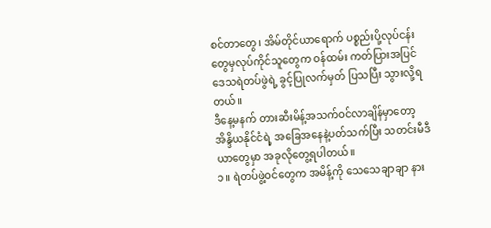စင်တာတွေ၊ အိမ်တိုင်ယာရောက် ပစ္စည်းပို့လုပ်ငန်းတွေမှလုပ်ကိုင်သူတွေက ဝန်ထမ်း ကတ်ပြားအပြင် ဒေသရဲတပ်ဖွဲရဲ့ ခွင့်ပြုလက်မှတ် ပြသပြီး သွားလို့ရတယ်။
ဒီနေ့မနက် တားဆီးမိန့်အသက်ဝင်လာချိန်မှာတော့ အိန္ဒိယနိုင်ငံရဲ့ အခြေအနေနဲ့ပတ်သက်ပြီး သတင်းမီဒီယာတွေမှာ အခုလိုတွေ့ရပါတယ်။
၁။ ရဲတပ်ဖွဲ့ဝင်တွေက အမိန့်ကို သေသေချာချာ နား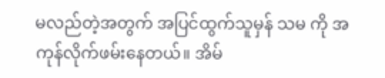မလည်တဲ့အတွက် အပြင်ထွက်သူမှန် သမ ကို အကုန်လိုက်ဖမ်းနေတယ်။ အိမ်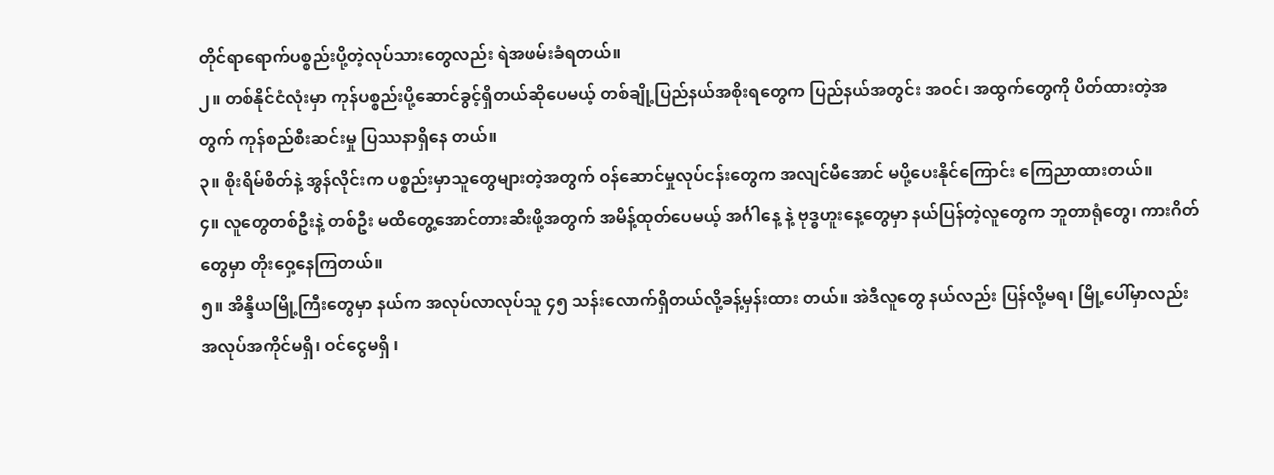တိုင်ရာရောက်ပစ္စည်းပို့တဲ့လုပ်သားတွေလည်း ရဲအဖမ်းခံရတယ်။
၂။ တစ်နိုင်ငံလုံးမှာ ကုန်ပစ္စည်းပို့ဆောင်ခွင့်ရှိတယ်ဆိုပေမယ့် တစ်ချို့ပြည်နယ်အစိုးရတွေက ပြည်နယ်အတွင်း အဝင်၊ အထွက်တွေကို ပိတ်ထားတဲ့အတွက် ကုန်စည်စီးဆင်းမှု ပြဿနာရှိနေ တယ်။
၃။ စိုးရိမ်စိတ်နဲ့ အွန်လိုင်းက ပစ္စည်းမှာသူတွေများတဲ့အတွက် ဝန်ဆောင်မှုလုပ်ငန်းတွေက အလျင်မီအောင် မပို့ပေးနိုင်ကြောင်း ကြေညာထားတယ်။
၄။ လူတွေတစ်ဦးနဲ့ တစ်ဦး မထိတွေ့အောင်တားဆီးဖို့အတွက် အမိန့်ထုတ်ပေမယ့် အင်္ဂါနေ့ နဲ့ ဗုဒ္ဓဟူးနေ့တွေမှာ နယ်ပြန်တဲ့လူတွေက ဘူတာရုံတွေ၊ ကားဂိတ်တွေမှာ တိုးဝှေ့နေကြတယ်။
၅။ အိန္ဒိယမြို့ကြီးတွေမှာ နယ်က အလုပ်လာလုပ်သူ ၄၅ သန်းလောက်ရှိတယ်လို့ခန့်မှန်းထား တယ်။ အဲဒီလူတွေ နယ်လည်း ပြန်လို့မရ၊ မြို့ပေါ်မှာလည်း အလုပ်အကိုင်မရှိ၊ ဝင်ငွေမရှိ ၊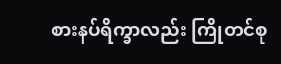စားနပ်ရိက္ခာလည်း ကြိုတင်စု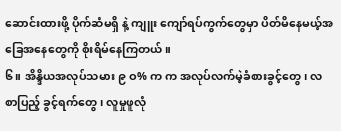ဆောင်းထားဖို့ ပိုက်ဆံမရှိ နဲ့ ကျူး ကျော်ရပ်ကွက်တွေမှာ ပိတ်မိနေမယ့်အခြေအနေတွေကို စိုးရိမ်နေကြတယ်။
၆။ အိန္ဒိယအလုပ်သမား ၉ ဝ% က က အလုပ်လက်မဲ့ခံစားခွင့်တွေ၊ လစာပြည့် ခွင့်ရက်တွေ ၊ လူမှုဖူလုံ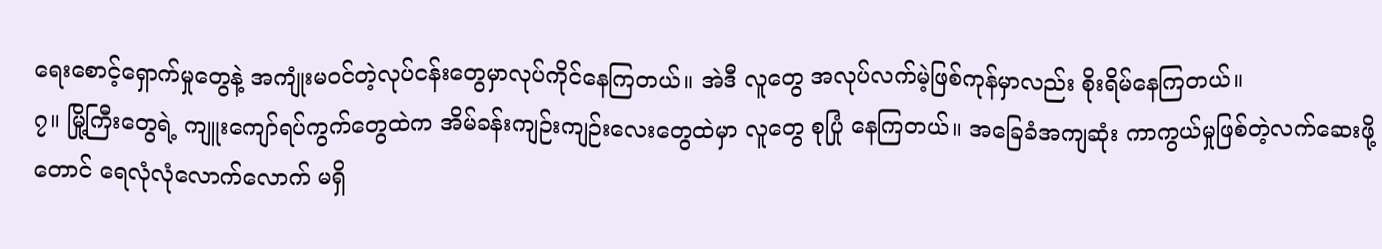ရေးစောင့်ရှောက်မှုတွေနဲ့ အကျုံးမဝင်တဲ့လုပ်ငန်းတွေမှာလုပ်ကိုင်နေကြတယ်။ အဲဒီ လူတွေ အလုပ်လက်မဲ့ဖြစ်ကုန်မှာလည်း စိုးရိမ်နေကြတယ်။
၇။ မြို့ကြီးတွေရဲ့ ကျူးကျော်ရပ်ကွက်တွေထဲက အိမ်ခန်းကျဉ်းကျဉ်းလေးတွေထဲမှာ လူတွေ စုပြုံ နေကြတယ်။ အခြေခံအကျဆုံး ကာကွယ်မှုဖြစ်တဲ့လက်ဆေးဖို့တောင် ရေလုံလုံလောက်လောက် မရှိ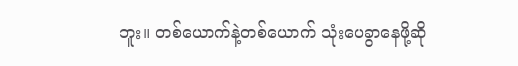ဘူး။ တစ်ယောက်နဲ့တစ်ယောက် သုံးပေခွာနေဖို့ဆို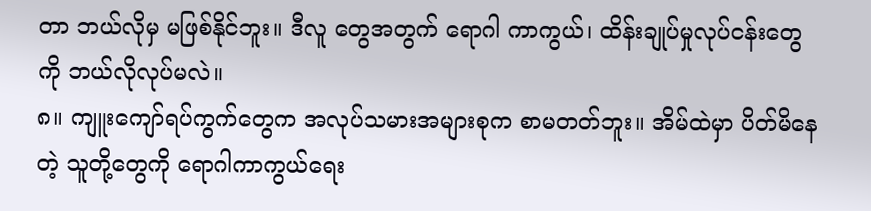တာ ဘယ်လိုမှ မဖြစ်နိုင်ဘူး။ ဒီလူ တွေအတွက် ရောဂါ ကာကွယ်၊ ထိန်းချုပ်မှုလုပ်ငန်းတွေကို ဘယ်လိုလုပ်မလဲ။
၈။ ကျူးကျော်ရပ်ကွက်တွေက အလုပ်သမားအများစုက စာမတတ်ဘူး။ အိမ်ထဲမှာ ပိတ်မိနေတဲ့ သူတို့တွေကို ရောဂါကာကွယ်ရေး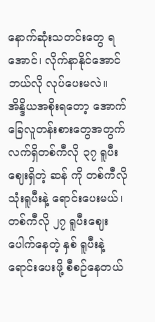နောက်ဆုံးသတင်းတွေ ရအောင်၊ လိုက်နာနိုင်အောင် ဘယ်လို လုပ်ပေးမလဲ။
အိန္ဒိယအစိုးရတော့ အောက်ခြေလူတန်းစားတွေအတွက် လက်ရှိတစ်ကီလို ၃၇ ရူပီး ဈေးရှိတဲ့ ဆန် ကို တစ်ကီလို သုံးရူပီးနဲ့ ရောင်းပေးမယ်၊ တစ်ကီလို ၂၇ ရူပီးဈေးပေါက်နေတဲ့ နှစ် ရူပီးနဲ့ ရောင်းပေးဖို့ စီစဉ်နေတယ်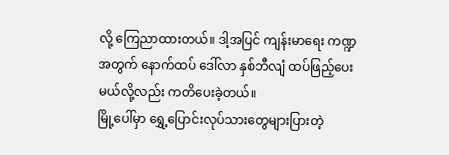လို့ ကြေညာထားတယ်။ ဒါ့အပြင် ကျန်းမာရေး ကဏ္ဍ အတွက် နောက်ထပ် ဒေါ်လာ နှစ်ဘီလျံ ထပ်ဖြည့်ပေးမယ်လို့လည်း ကတိပေးခဲ့တယ်။
မြို့ပေါ်မှာ ရွှေ့ပြောင်းလုပ်သားတွေများပြားတဲ့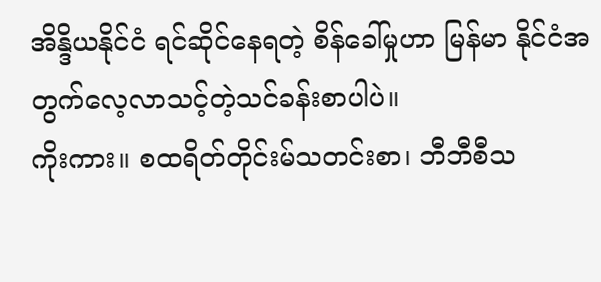အိန္ဒိယနိုင်ငံ ရင်ဆိုင်နေရတဲ့ စိန်ခေါ်မှုဟာ မြန်မာ နိုင်ငံအတွက်လေ့လာသင့်တဲ့သင်ခန်းစာပါပဲ။
ကိုးကား။ စထရိတ်တိုင်းမ်သတင်းစာ၊ ဘီဘီစီသ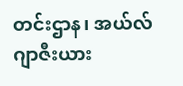တင်းဌာန၊ အယ်လ်ဂျာဇီးယား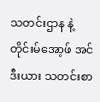သတင်းဌာန နဲ့ တိုင်းမ်အော့ဖ် အင်ဒီးယား သတင်းစာ